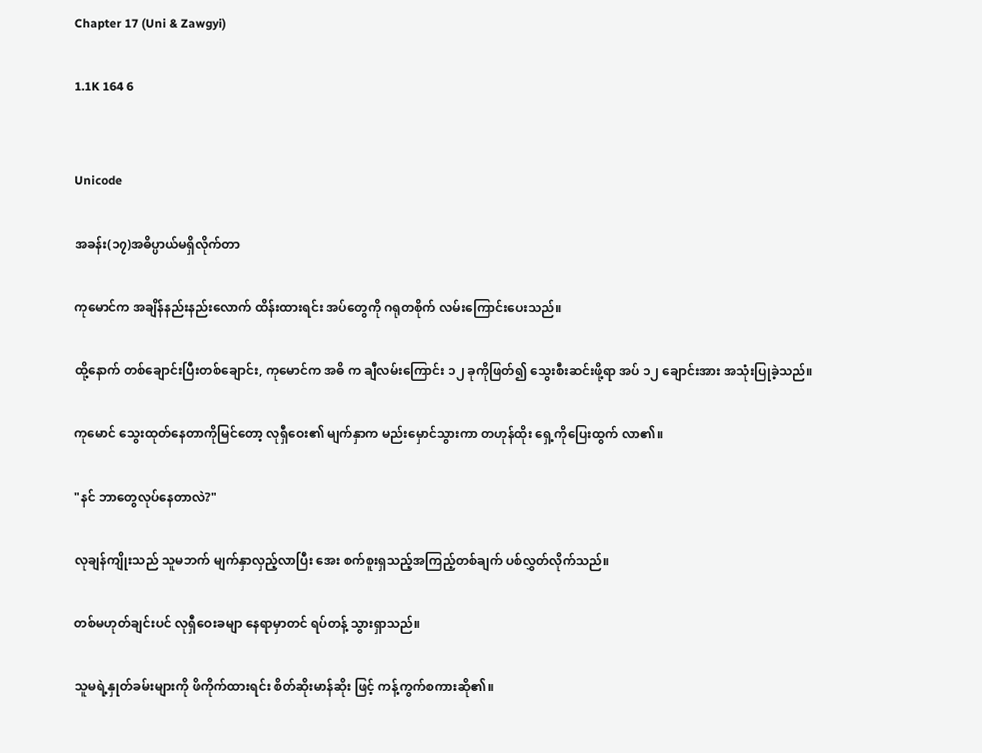Chapter 17 (Uni & Zawgyi)

1.1K 164 6


Unicode

အခန်း(၁၇)အဓိပ္ပာယ်မရှိလိုက်တာ

ကုမောင်က အချိန်နည်းနည်းလောက် ထိန်းထားရင်း အပ်တွေကို ဂရုတစိုက် လမ်းကြောင်းပေးသည်။

ထို့နောက် တစ်ချောင်းပြီးတစ်ချောင်း, ကုမောင်က အဓိ က ချီလမ်းကြောင်း ၁၂ ခုကိုဖြတ်၍ သွေးစီးဆင်းဖို့ရာ အပ် ၁၂ ချောင်းအား အသုံးပြုခဲ့သည်။

ကုမောင် သွေးထုတ်နေတာကိုမြင်တော့ လုရှီဝေး၏ မျက်နှာက မည်းမှောင်သွားကာ တဟုန်ထိုး ရှေ့ကိုပြေးထွက် လာ၏။

"နင် ဘာတွေလုပ်နေတာလဲ?"

လုချန်ကျိုးသည် သူမဘက် မျက်နှာလှည့်လာပြီး အေး စက်စူးရှသည့်အကြည့်တစ်ချက် ပစ်လွှတ်လိုက်သည်။

တစ်မဟုတ်ချင်းပင် လုရှီဝေးခမျာ နေရာမှာတင် ရပ်တန့် သွားရှာသည်။

သူမရဲ့နှုတ်ခမ်းများကို ဖိကိုက်ထားရင်း စိတ်ဆိုးမာန်ဆိုး ဖြင့် ကန့်ကွက်စကားဆို၏။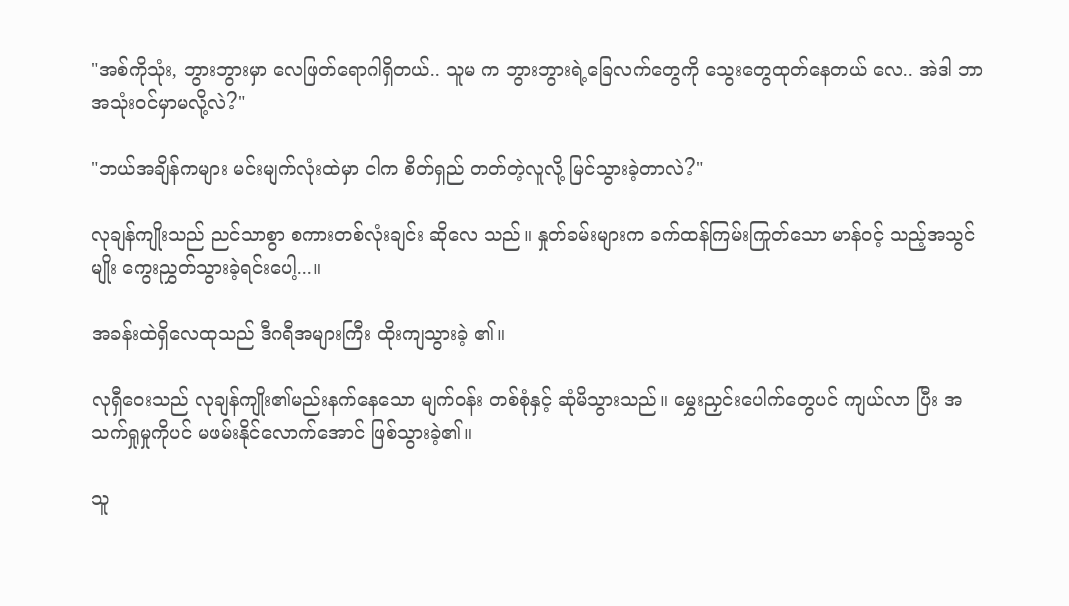"အစ်ကိုသုံး, ဘွားဘွားမှာ လေဖြတ်ရောဂါရှိတယ်.. သူမ က ဘွားဘွားရဲ့ခြေလက်တွေကို သွေးတွေထုတ်နေတယ် လေ.. အဲဒါ ဘာအသုံးဝင်မှာမလို့လဲ?"

"ဘယ်အချိန်ကများ မင်းမျက်လုံးထဲမှာ ငါက စိတ်ရှည် တတ်တဲ့လူလို့ မြင်သွားခဲ့တာလဲ?"

လုချန်ကျိုးသည် ညင်သာစွာ စကားတစ်လုံးချင်း ဆိုလေ သည်။ နှုတ်ခမ်းများက ခက်ထန်ကြမ်းကြုတ်သော မာန်ဝင့် သည့်အသွင်မျိုး ကွေးညွှတ်သွားခဲ့ရင်းပေါ့...။

အခန်းထဲရှိလေထုသည် ဒီဂရီအများကြီး ထိုးကျသွားခဲ့ ၏။

လုရှီဝေးသည် လုချန်ကျိုး၏မည်းနက်နေသော မျက်ဝန်း တစ်စုံနှင့် ဆုံမိသွားသည်။ မွှေးညှင်းပေါက်တွေပင် ကျယ်လာ ပြီး အသက်ရှုမှုကိုပင် မဖမ်းနိုင်လောက်အောင် ဖြစ်သွားခဲ့၏။

သူ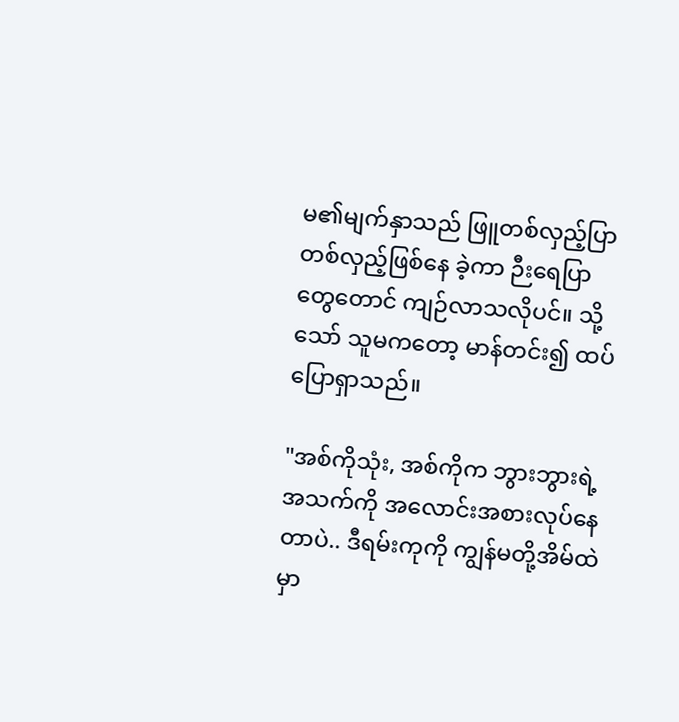မ၏မျက်နှာသည် ဖြူတစ်လှည့်ပြာတစ်လှည့်ဖြစ်နေ ခဲ့ကာ ဉီးရေပြာတွေတောင် ကျဉ်လာသလိုပင်။ သို့သော် သူမကတော့ မာန်တင်း၍ ထပ်ပြောရှာသည်။

"အစ်ကိုသုံး, အစ်ကိုက ဘွားဘွားရဲ့အသက်ကို အလောင်းအစားလုပ်နေတာပဲ.. ဒီရမ်းကုကို ကျွန်မတို့အိမ်ထဲ မှာ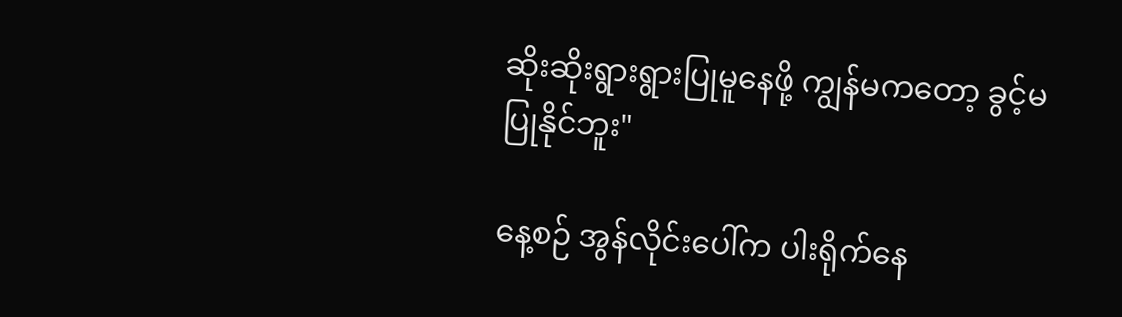ဆိုးဆိုးရွားရွားပြုမူနေဖို့ ကျွန်မကတော့ ခွင့်မပြုနိုင်ဘူး"

နေ့စဉ် အွန်လိုင်းပေါ်က ပါးရိုက်နေ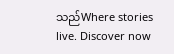သည်Where stories live. Discover now